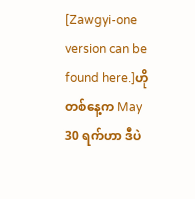[Zawgyi-one version can be found here.]ဟိုတစ်နေ့က May 30 ရက်ဟာ ဒီပဲ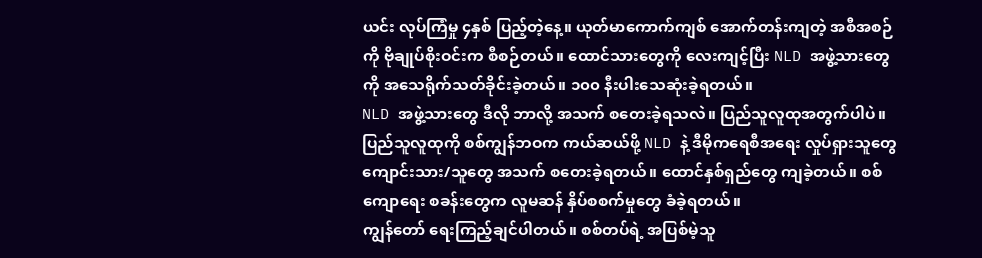ယင်း လုပ်ကြံမှု ၄နှစ် ပြည့်တဲ့နေ့။ ယုတ်မာကောက်ကျစ် အောက်တန်းကျတဲ့ အစီအစဉ်ကို ဗိုချုပ်စိုးဝင်းက စီစဉ်တယ်။ ထောင်သားတွေကို လေးကျင့်ပြီး NLD အဖွဲ့သားတွေကို အသေရိုက်သတ်ခိုင်းခဲ့တယ်။ ၁၀၀ နီးပါးသေဆုံးခဲ့ရတယ်။
NLD အဖွဲ့သားတွေ ဒီလို ဘာလို့ အသက် စတေးခဲ့ရသလဲ။ ပြည်သူလူထုအတွက်ပါပဲ။ ပြည်သူလူထုကို စစ်ကျွန်ဘဝက ကယ်ဆယ်ဖို့ NLD နဲ့ ဒီမိုကရေစီအရေး လှုပ်ရှားသူတွေ ကျောင်းသား/သူတွေ အသက် စတေးခဲ့ရတယ်။ ထောင်နှစ်ရှည်တွေ ကျခဲ့တယ်။ စစ်ကျောရေး စခန်းတွေက လူမဆန် နှိပ်စစက်မှုတွေ ခံခဲ့ရတယ်။
ကျွန်တော် ရေးကြည့်ချင်ပါတယ်။ စစ်တပ်ရဲ့ အပြစ်မဲ့သူ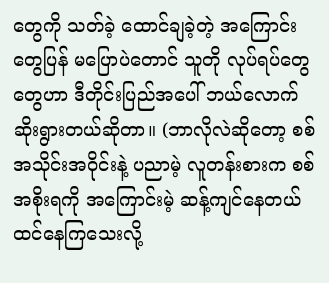တွေကို သတ်ခဲ့ ထောင်ချခဲ့တဲ့ အကြောင်းတွေပြန် မပြောပဲတောင် သူတို လုပ်ရပ်တွေ တွေဟာ ဒီတိုင်းပြည်အပေါ် ဘယ်လောက် ဆိုးရွားတယ်ဆိုတာ။ (ဘာလိုလဲဆိုတော့ စစ်အသိုင်းအဝိုင်းနဲ့ ပညာမဲ့ လူတန်းစားက စစ်အစိုးရကို အကြောင်းမဲ့ ဆန့်ကျင်နေတယ် ထင်နေကြသေးလို့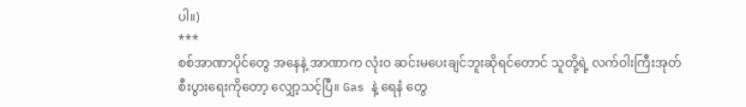ပါ။)
***
စစ်အာဏာပိုင်တွေ အနေနဲ့ အာဏာက လုံးဝ ဆင်းမပေးချင်ဘူးဆိုရင်တောင် သူတို့ရဲ့ လက်ဝါးကြီးအုတ် စီးပွားရေးကိုတော့ လျှော့သင့်ပြီ။ Gas နဲ့ ရေနံ တွေ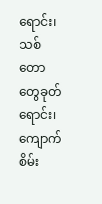ရောင်း၊ သစ်တောတွေခုတ်ရောင်း၊ ကျောက်စိမ်း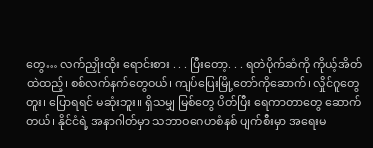တွေ… လက်ညှိုးထိုး ရောင်းစား . . . ပြီးတော့. . . ရတဲပိုက်ဆံကို ကိုယ့်အိတ်ထဲထည့်၊ စစ်လက်နက်တွေဝယ်၊ ကျပ်ပြေးမြို့တော်ကိုဆောက်၊ လှိုင်ဂူတွေတူး၊ ပြောရရင် မဆုံးဘူး။ ရှိသမျှ မြစ်တွေ ပိတ်ပြီး ရေကာတာတွေ ဆောက်တယ်၊ နိုင်ငံရဲ့ အနာဂါတ်မှာ သဘာဝဂေဟစံနစ် ပျက်စီးမှာ အရေးမ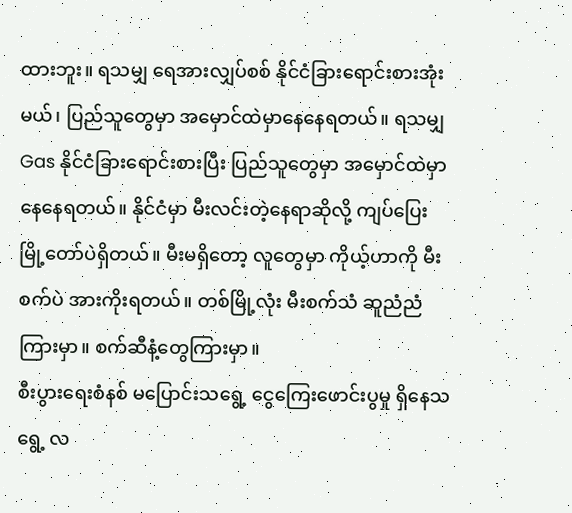ထားဘူး။ ရသမျှ ရေအားလျှပ်စစ် နိုင်ငံခြားရောင်းစားအုံးမယ်၊ ပြည်သူတွေမှာ အမှောင်ထဲမှာနေနေရတယ်။ ရသမျှ Gas နိုင်ငံခြားရောင်းစားပြီး ပြည်သူတွေမှာ အမှောင်ထဲမှာနေနေရတယ်။ နိုင်ငံမှာ မီးလင်းတဲ့နေရာဆိုလို့ ကျပ်ပြေးမြို့တော်ပဲရှိတယ်။ မီးမရှိတော့ လူတွေမှာ ကိုယ့်ဟာကို မီးစက်ပဲ အားကိုးရတယ်။ တစ်မြို့လုံး မီးစက်သံ ဆူညံညံ ကြားမှာ။ စက်ဆီနံ့တွေကြားမှာ။
စီးပွားရေးစံနစ် မပြောင်းသရွေ့ ငွေကြေးဖောင်းပွမှု ရှိနေသရွေ့ လ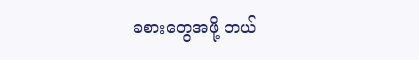ခစားတွေအဖို့ ဘယ်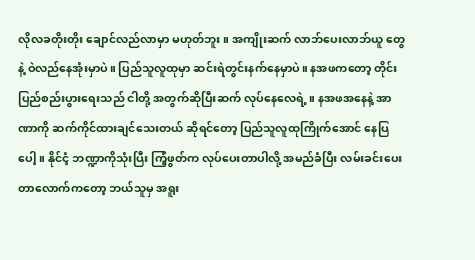လိုလခတိုးတိုး ချောင်လည်လာမှာ မဟုတ်ဘူး။ အကျိုးဆက် လာဘ်ပေးလာဘ်ယူ တွေနဲ့ ဝဲလည်နေအုံးမှာပဲ။ ပြည်သူလူထုမှာ ဆင်းရဲတွင်းနက်နေမှာပဲ။ နအဖကတော့ တိုင်းပြည်စည်းပွားရေးသည် ငါတို့ အတွက်ဆိုပြီးဆက် လုပ်နေလေရဲ့ ။ နအဖအနေနဲ့ အာဏာကို ဆက်ကိုင်ထားချင်သေးတယ် ဆိုရင်တော့ ပြည်သူလူထုကြိုက်အောင် နေပြပေါ့။ နိုင်ငံ့ ဘဏ္ဍာကိုသုံးပြီး ကြံ့ဖွတ်က လုပ်ပေးတာပါလို့ အမည်ခံပြီး လမ်းခင်းပေးတာလောက်ကတော့ ဘယ်သူမှ အရူး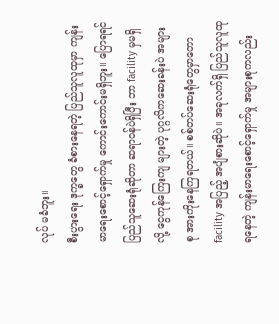လုပ် မခံဘူး။
စီးပွားရေး ဒုက္ခတွေ ခံစားနေရတဲ့ ပြည်သူလူထုမှာ ကျန်းမာရေးစောင့်ရှောက်မှု ကောင်းကောင်းမရှိဘူး။ ပြောရရင် ပြည်သူဆေးရုံဆိုတာ ဆရာဝန်ပဲရှိပြီး ဘာ facility မှမရှိလို့ ငွေကုန်ကြေးကျ များတဲ့ ပုဂ္ဂလိကဆေးခန်းပဲ အများစု အားကိုးနေကြရတယ်။ စစ်တပ်ဆေးရုံတွေမှာတော facility အပြည့် အပျံစားဆိုပဲ။ အခုလက်ရှိ ပြည်သူလူထုရနေတဲ့ ကျန်းမာရေးစောင့်ရှောက်မှု အများစုကလည်း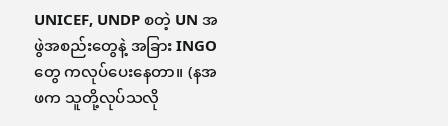UNICEF, UNDP စတဲ့ UN အဖွဲအစည်းတွေနဲ့ အခြား INGO တွေ ကလုပ်ပေးနေတာ။ (နအဖက သူတို့လုပ်သလို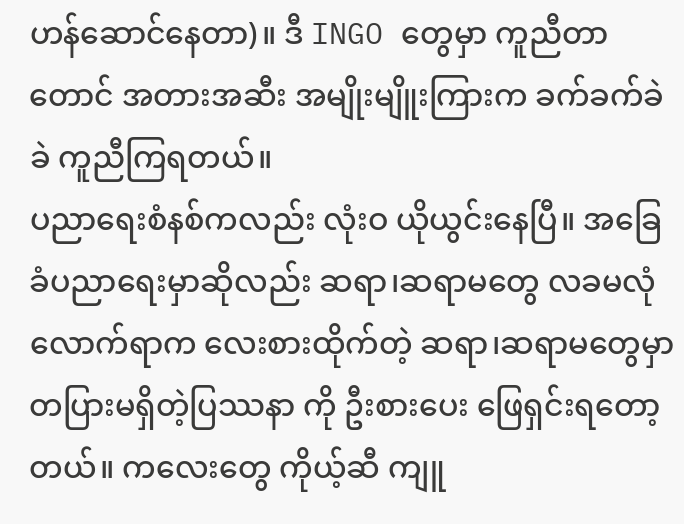ဟန်ဆောင်နေတာ)။ ဒီ INGO တွေမှာ ကူညီတာတောင် အတားအဆီး အမျိုးမျိူးကြားက ခက်ခက်ခဲခဲ ကူညီကြရတယ်။
ပညာရေးစံနစ်ကလည်း လုံးဝ ယိုယွင်းနေပြီ။ အခြေခံပညာရေးမှာဆိုလည်း ဆရာ၊ဆရာမတွေ လခမလုံလောက်ရာက လေးစားထိုက်တဲ့ ဆရာ၊ဆရာမတွေမှာ တပြားမရှိတဲ့ပြဿနာ ကို ဦးစားပေး ဖြေရှင်းရတော့တယ်။ ကလေးတွေ ကိုယ့်ဆီ ကျူ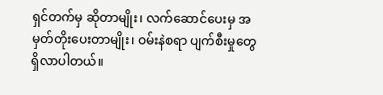ရှင်တက်မှ ဆိုတာမျိုး၊ လက်ဆောင်ပေးမှ အမှတ်တိုးပေးတာမျိုး၊ ဝမ်းနဲစရာ ပျက်စီးမှုတွေ ရှိလာပါတယ်။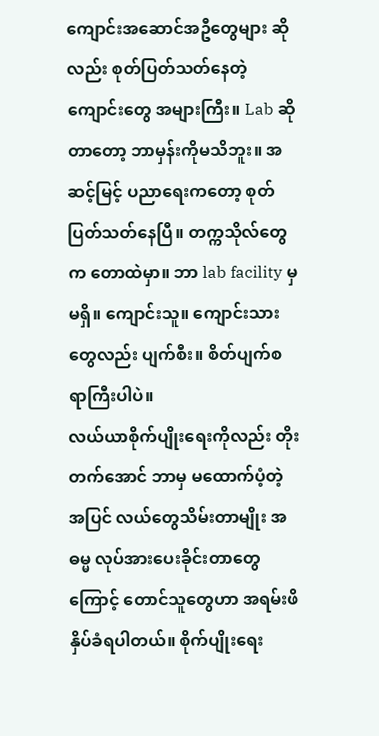ကျောင်းအဆောင်အဦတွေများ ဆိုလည်း စုတ်ပြတ်သတ်နေတဲ့ ကျောင်းတွေ အများကြီး။ Lab ဆိုတာတော့ ဘာမှန်းကိုမသိဘူး။ အဆင့်မြင့် ပညာရေးကတော့ စုတ်ပြတ်သတ်နေပြီ။ တက္ကသိုလ်တွေက တောထဲမှာ။ ဘာ lab facility မှမရှိ။ ကျောင်းသူ။ ကျောင်းသားတွေလည်း ပျက်စီး။ စိတ်ပျက်စရာကြီးပါပဲ။
လယ်ယာစိုက်ပျိုးရေးကိုလည်း တိုးတက်အောင် ဘာမှ မထောက်ပံ့တဲ့ အပြင် လယ်တွေသိမ်းတာမျိုး အဓမ္မ လုပ်အားပေးခိုင်းတာတွေ ကြောင့် တောင်သူတွေဟာ အရမ်းဖိနှိပ်ခံရပါတယ်။ စိုက်ပျိုးရေး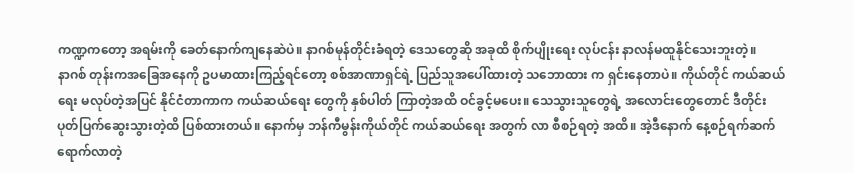ကဏ္ဍကတော့ အရမ်းကို ခေတ်နောက်ကျနေဆဲပဲ။ နာဂစ်မုန်တိုင်းခံရတဲ့ ဒေသတွေဆို အခုထိ စိုက်ပျိုးရေး လုပ်ငန်း နာလန်မထူနိုင်သေးဘူးတဲ့။
နာဂစ် တုန်းကအခြေအနေကို ဥပမာထားကြည့်ရင်တော့ စစ်အာဏာရှင်ရဲ့ ပြည်သူအပေါ်ထားတဲ့ သဘောထား က ရှင်းနေတာပဲ။ ကိုယ်တိုင် ကယ်ဆယ်ရေး မလုပ်တဲ့အပြင် နိုင်ငံတာကာက ကယ်ဆယ်ရေး တွေကို နှစ်ပါတ် ကြာတဲ့အထိ ဝင်ခွင့်မပေး။ သေသွားသူတွေရဲ့ အလောင်းတွေတောင် ဒီတိုင်း ပုတ်ပြက်ဆွေးသွားတဲ့ထိ ပြစ်ထားတယ်။ နောက်မှ ဘန်ကီမွန်းကိုယ်တိုင် ကယ်ဆယ်ရေး အတွက် လာ စီစဉ်ရတဲ့ အထိ။ အဲ့ဒီနောက် နေ့စဉ်ရက်ဆက် ရောက်လာတဲ့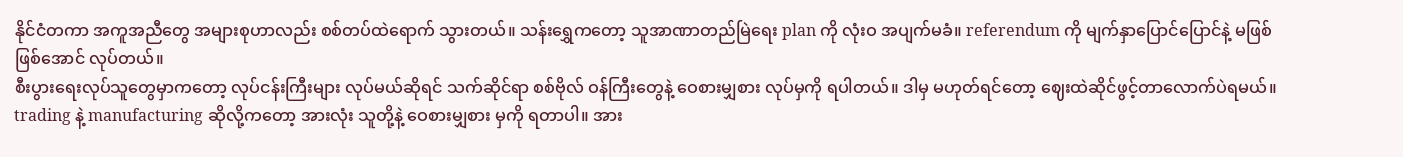နိုင်ငံတကာ အကူအညီတွေ အများစုဟာလည်း စစ်တပ်ထဲရောက် သွားတယ်။ သန်းရွှေကတော့ သူအာဏာတည်မြဲရေး plan ကို လုံးဝ အပျက်မခံ။ referendum ကို မျက်နှာပြောင်ပြောင်နဲ့ မဖြစ်ဖြစ်အောင် လုပ်တယ်။
စီးပွားရေးလုပ်သူတွေမှာကတော့ လုပ်ငန်းကြီးများ လုပ်မယ်ဆိုရင် သက်ဆိုင်ရာ စစ်ဗိုလ် ဝန်ကြီးတွေနဲ့ ဝေစားမျှစား လုပ်မှကို ရပါတယ်။ ဒါမှ မဟုတ်ရင်တော့ ဈေးထဲဆိုင်ဖွင့်တာလောက်ပဲရမယ်။ trading နဲ့ manufacturing ဆိုလို့ကတော့ အားလုံး သူတို့နဲ့ ဝေစားမျှစား မှကို ရတာပါ။ အား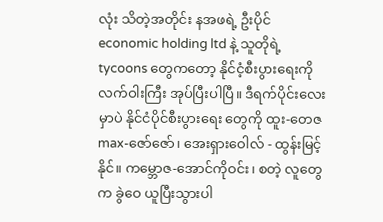လုံး သိတဲ့အတိုင်း နအဖရဲ့ ဦးပိုင် economic holding ltd နဲ့ သူတိုရဲ့ tycoons တွေကတော့ နိုင်ငံ့စီးပွားရေးကို လက်ဝါးကြီး အုပ်ပြီးပါပြီ။ ဒီရက်ပိုင်းလေးမှာပဲ နိုင်ငံပိုင်စီးပွားရေး တွေကို ထူး-တေဇ max-ဇော်ဇော်၊ အေးရှားဝေါလ် - ထွန်းမြင့်နိုင်။ ကမ္ဘောဇ-အောင်ကိုဝင်း၊ စတဲ့ လူတွေက ခွဲဝေ ယူပြီးသွားပါ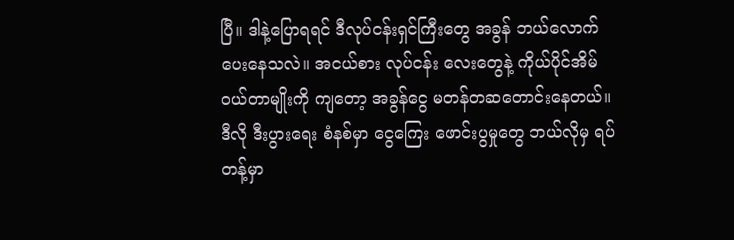ပြီ။ ဒါနဲ့ပြောရရင် ဒီလုပ်ငန်းရှင်ကြီးတွေ အခွန် ဘယ်လောက် ပေးနေသလဲ။ အငယ်စား လုပ်ငန်း လေးတွေနဲ့ ကိုယ်ပိုင်အိမ် ဝယ်တာမျိုးကို ကျတော့ အခွန်ငွေ မတန်တဆတောင်းနေတယ်။ ဒီလို ဒီးပွားရေး စံနစ်မှာ ငွေကြေး ဖောင်းပွမှုတွေ ဘယ်လိုမှ ရပ်တန့်မှာ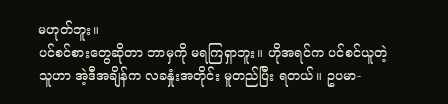မဟုတ်ဘူး။
ပင်စင်စားတွေဆိုတာ ဘာမှကို မရကြရှာဘူး။ ဟိုအရင်က ပင်စင်ယူတဲ့သူဟာ အဲ့ဒီအချိန်က လခနှုံးအတိုင်း မူတည်ပြီး ရတယ်။ ဥပမာ-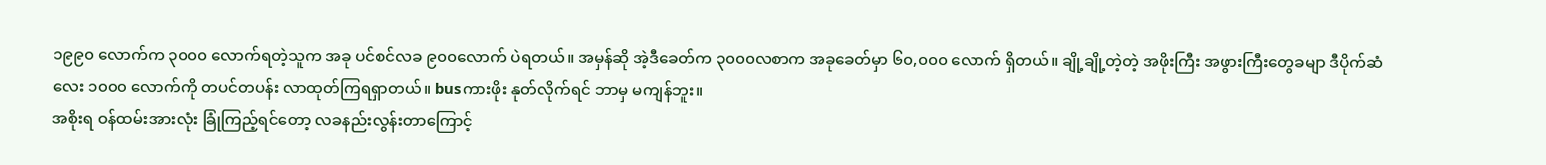၁၉၉၀ လောက်က ၃၀၀၀ လောက်ရတဲ့သူက အခု ပင်စင်လခ ၉၀၀လောက် ပဲရတယ်။ အမှန်ဆို အဲ့ဒီခေတ်က ၃၀၀၀လစာက အခုခေတ်မှာ ၆၀,၀၀၀ လောက် ရှိတယ်။ ချို့ချို့တဲ့တဲ့ အဖိုးကြီး အဖွားကြီးတွေခမျာ ဒီပိုက်ဆံလေး ၁၀၀၀ လောက်ကို တပင်တပန်း လာထုတ်ကြရရှာတယ်။ busကားဖိုး နုတ်လိုက်ရင် ဘာမှ မကျန်ဘူး။
အစိုးရ ဝန်ထမ်းအားလုံး ခြုံကြည့်ရင်တော့ လခနည်းလွန်းတာကြောင့်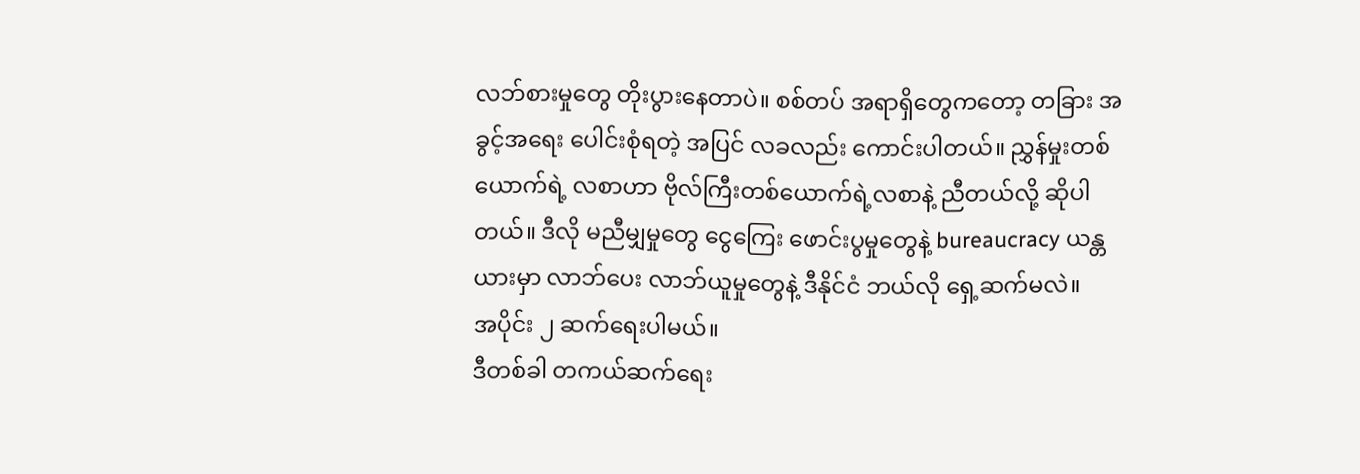လဘ်စားမှုတွေ တိုးပွားနေတာပဲ။ စစ်တပ် အရာရှိတွေကတော့ တခြား အခွင့်အရေး ပေါင်းစုံရတဲ့ အပြင် လခလည်း ကောင်းပါတယ်။ ညွှန်မှုးတစ်ယောက်ရဲ့ လစာဟာ ဗိုလ်ကြီးတစ်ယောက်ရဲ့လစာနဲ့ ညီတယ်လို့ ဆိုပါတယ်။ ဒီလို မညီမျှမှုတွေ ငွေကြေး ဖောင်းပွမှုတွေနဲ့ bureaucracy ယန္တယားမှာ လာဘ်ပေး လာဘ်ယူမှုတွေနဲ့ ဒီနိုင်ငံ ဘယ်လို ရှေ့ဆက်မလဲ။
အပိုင်း ၂ ဆက်ရေးပါမယ်။
ဒီတစ်ခါ တကယ်ဆက်ရေး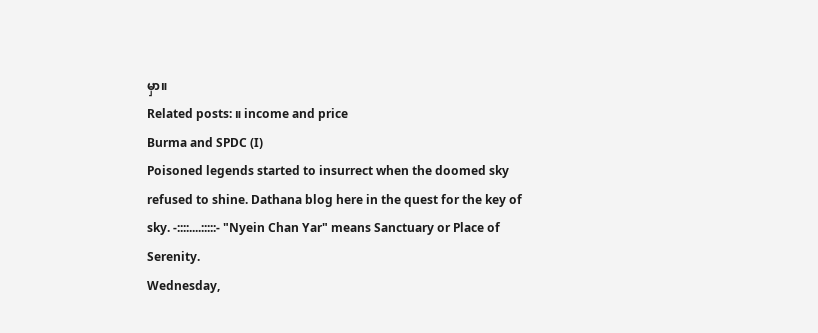မှာ။
Related posts: ။ income and price
Burma and SPDC (I)
Poisoned legends started to insurrect when the doomed sky refused to shine. Dathana blog here in the quest for the key of sky. -::::....:::::- "Nyein Chan Yar" means Sanctuary or Place of Serenity.
Wednesday,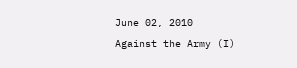June 02, 2010
Against the Army (I)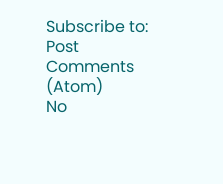Subscribe to:
Post Comments (Atom)
No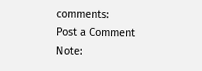comments:
Post a Comment
Note: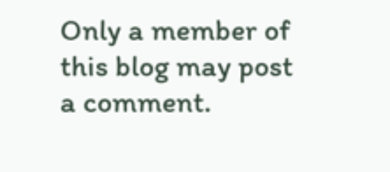Only a member of this blog may post a comment.